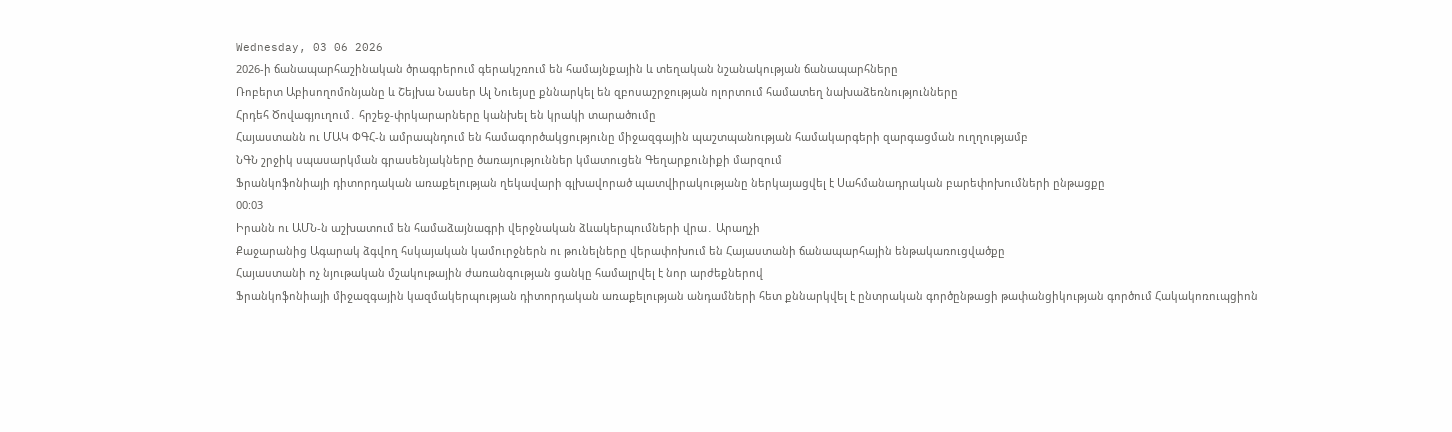Wednesday, 03 06 2026
2026-ի ճանապարհաշինական ծրագրերում գերակշռում են համայնքային և տեղական նշանակության ճանապարհները
Ռոբերտ Աբիսողոմոնյանը և Շեյխա Նասեր Ալ Նուեյսը քննարկել են զբոսաշրջության ոլորտում համատեղ նախաձեռնությունները
Հրդեհ Ծովագյուղում․ հրշեջ-փրկարարները կանխել են կրակի տարածումը
Հայաստանն ու ՄԱԿ ՓԳՀ-ն ամրապնդում են համագործակցությունը միջազգային պաշտպանության համակարգերի զարգացման ուղղությամբ
ՆԳՆ շրջիկ սպասարկման գրասենյակները ծառայություններ կմատուցեն Գեղարքունիքի մարզում
Ֆրանկոֆոնիայի դիտորդական առաքելության ղեկավարի գլխավորած պատվիրակությանը ներկայացվել է Սահմանադրական բարեփոխումների ընթացքը
00:03
Իրանն ու ԱՄՆ-ն աշխատում են համաձայնագրի վերջնական ձևակերպումների վրա․ Արաղչի
Քաջարանից Ագարակ ձգվող հսկայական կամուրջներն ու թունելները վերափոխում են Հայաստանի ճանապարհային ենթակառուցվածքը
Հայաստանի ոչ նյութական մշակութային ժառանգության ցանկը համալրվել է նոր արժեքներով
Ֆրանկոֆոնիայի միջազգային կազմակերպության դիտորդական առաքելության անդամների հետ քննարկվել է ընտրական գործընթացի թափանցիկության գործում Հակակոռուպցիոն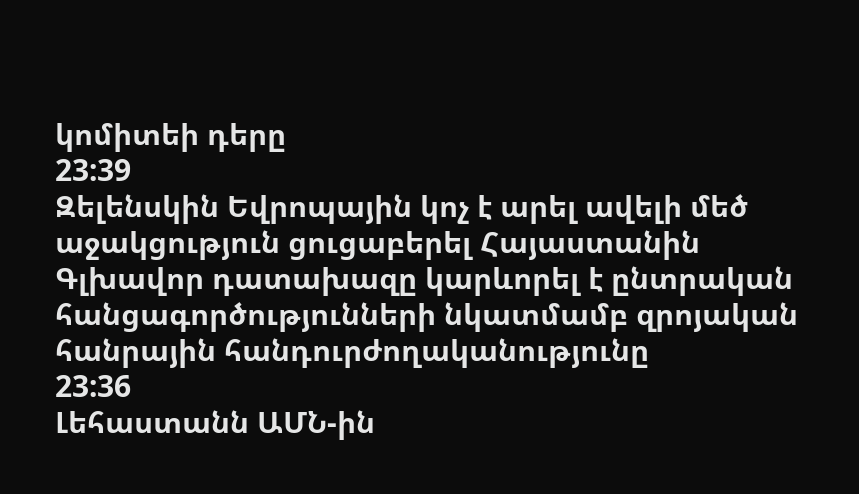կոմիտեի դերը
23:39
Զելենսկին Եվրոպային կոչ է արել ավելի մեծ աջակցություն ցուցաբերել Հայաստանին
Գլխավոր դատախազը կարևորել է ընտրական հանցագործությունների նկատմամբ զրոյական հանրային հանդուրժողականությունը
23:36
Լեհաստանն ԱՄՆ-ին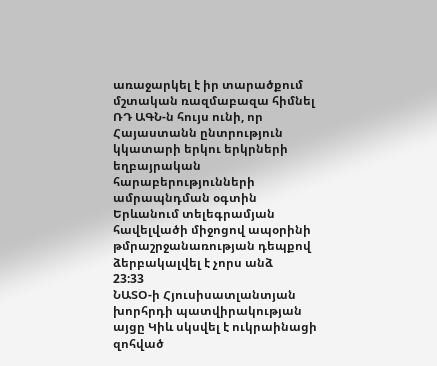առաջարկել է իր տարածքում մշտական ռազմաբազա հիմնել
ՌԴ ԱԳՆ-ն հույս ունի, որ Հայաստանն ընտրություն կկատարի երկու երկրների եղբայրական հարաբերությունների ամրապնդման օգտին
Երևանում տելեգրամյան հավելվածի միջոցով ապօրինի թմրաշրջանառության դեպքով ձերբակալվել է չորս անձ
23:33
ՆԱՏՕ-ի Հյուսիսատլանտյան խորհրդի պատվիրակության այցը Կիև սկսվել է ուկրաինացի զոհված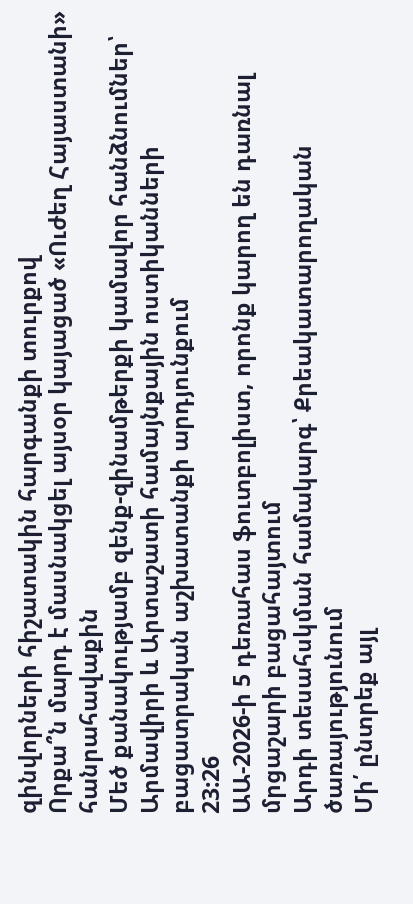զինվորների հիշատակին հարգանքի տուրքով
Որքա՞ն մարդ է մասնակցել այսօր կայացած «Ուժեղ Հայաստանի» հանրահավաքին
Մեծ քանակությամբ զենք-զինամթերքի կամավոր հանձնումներ՝ Արմավիրի և Արտաշատի համայնքային ոստիկանների բացատրական աշխատանքի արդյունքում
23:26
ԱԱ-2026-ի 5 դեռահաս ֆուտբոլիստ, որոնք կարող են դառնալ մրցաշարի բացահայտում
Արդի տեսահսկման համակարգ՝ Քրեակատարողական ծառայությունում
Մի՛ ընտրեք այլ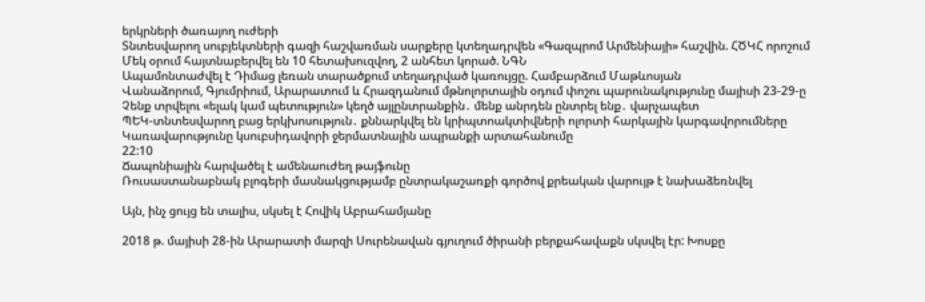երկրների ծառայող ուժերի
Տնտեսվարող սուբյեկտների գազի հաշվառման սարքերը կտեղադրվեն «Գազպրոմ Արմենիայի» հաշվին. ՀԾԿՀ որոշում
Մեկ օրում հայտնաբերվել են 10 հետախուզվող, 2 անհետ կորած. ՆԳՆ
Ապամոնտաժվել է Դիմաց լեռան տարածքում տեղադրված կառույցը. Համբարձում Մաթևոսյան
Վանաձորում, Գյումրիում, Արարատում և Հրազդանում մթնոլորտային օդում փոշու պարունակությունը մայիսի 23-29-ը
Չենք տրվելու «ելակ կամ պետություն» կեղծ այլընտրանքին․ մենք անրդեն ընտրել ենք․ վարչապետ
ՊԵԿ-տնտեսվարող բաց երկխոսություն․ քննարկվել են կրիպտոակտիվների ոլորտի հարկային կարգավորումները
Կառավարությունը կսուբսիդավորի ջերմատնային ապրանքի արտահանումը
22:10
Ճապոնիային հարվածել է ամենաուժեղ թայֆունը
Ռուսաստանաբնակ բլոգերի մասնակցությամբ ընտրակաշառքի գործով քրեական վարույթ է նախաձեռնվել

Այն, ինչ ցույց են տալիս, սկսել է Հովիկ Աբրահամյանը

2018 թ. մայիսի 28-ին Արարատի մարզի Սուրենավան գյուղում ծիրանի բերքահավաքն սկսվել էր: Խոսքը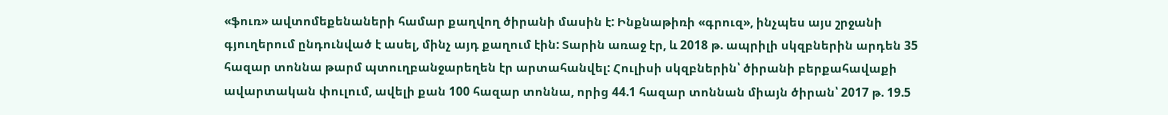«ֆուռ» ավտոմեքենաների համար քաղվող ծիրանի մասին է: Ինքնաթիռի «գրուզ», ինչպես այս շրջանի գյուղերում ընդունված է ասել, մինչ այդ քաղում էին: Տարին առաջ էր, և 2018 թ. ապրիլի սկզբներին արդեն 35 հազար տոննա թարմ պտուղբանջարեղեն էր արտահանվել: Հուլիսի սկզբներին՝ ծիրանի բերքահավաքի ավարտական փուլում, ավելի քան 100 հազար տոննա, որից 44.1 հազար տոննան միայն ծիրան՝ 2017 թ. 19.5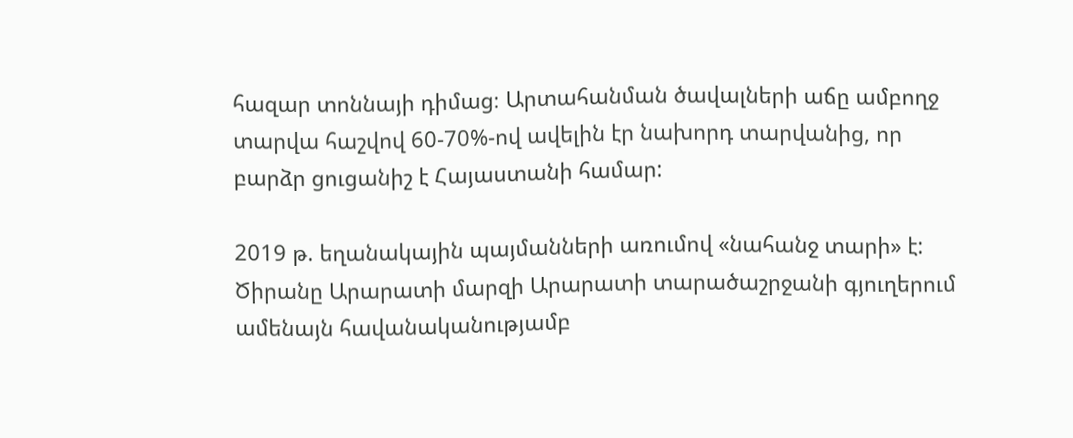հազար տոննայի դիմաց։ Արտահանման ծավալների աճը ամբողջ տարվա հաշվով 60-70%-ով ավելին էր նախորդ տարվանից, որ բարձր ցուցանիշ է Հայաստանի համար:

2019 թ. եղանակային պայմանների առումով «նահանջ տարի» է: Ծիրանը Արարատի մարզի Արարատի տարածաշրջանի գյուղերում ամենայն հավանականությամբ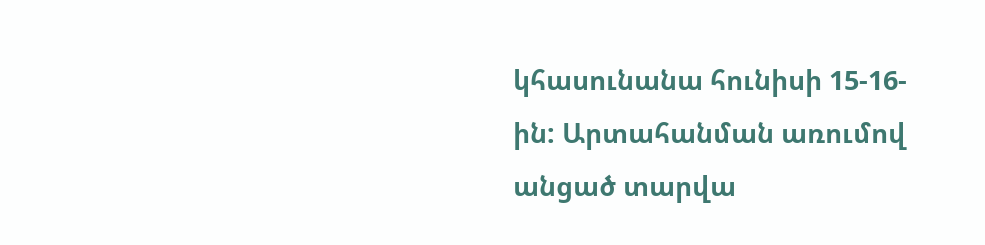կհասունանա հունիսի 15-16-ին: Արտահանման առումով անցած տարվա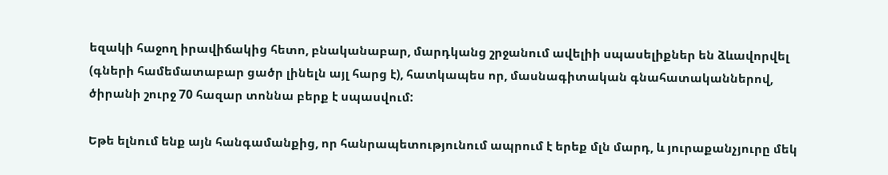եզակի հաջող իրավիճակից հետո, բնականաբար, մարդկանց շրջանում ավելիի սպասելիքներ են ձևավորվել (գների համեմատաբար ցածր լինելն այլ հարց է), հատկապես որ, մասնագիտական գնահատականներով, ծիրանի շուրջ 70 հազար տոննա բերք է սպասվում:

Եթե ելնում ենք այն հանգամանքից, որ հանրապետությունում ապրում է երեք մլն մարդ, և յուրաքանչյուրը մեկ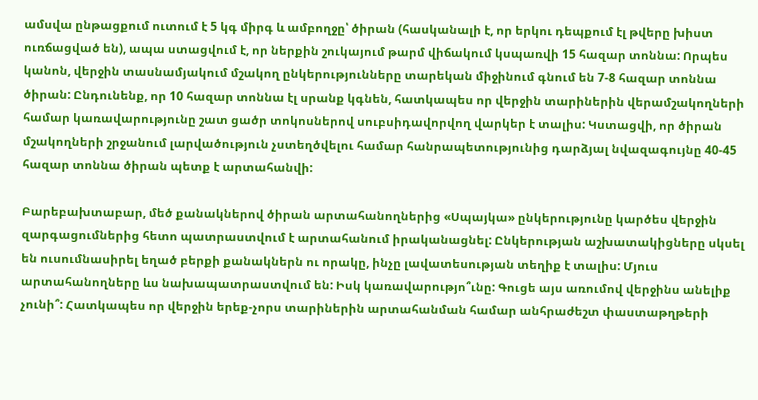ամսվա ընթացքում ուտում է 5 կգ միրգ և ամբողջը՝ ծիրան (հասկանալի է, որ երկու դեպքում էլ թվերը խիստ ուռճացված են), ապա ստացվում է, որ ներքին շուկայում թարմ վիճակում կսպառվի 15 հազար տոննա: Որպես կանոն, վերջին տասնամյակում մշակող ընկերությունները տարեկան միջինում գնում են 7-8 հազար տոննա ծիրան: Ընդունենք, որ 10 հազար տոննա էլ սրանք կգնեն, հատկապես որ վերջին տարիներին վերամշակողների համար կառավարությունը շատ ցածր տոկոսներով սուբսիդավորվող վարկեր է տալիս: Կստացվի, որ ծիրան մշակողների շրջանում լարվածություն չստեղծվելու համար հանրապետությունից դարձյալ նվազագույնը 40-45 հազար տոննա ծիրան պետք է արտահանվի:

Բարեբախտաբար, մեծ քանակներով ծիրան արտահանողներից «Սպայկա» ընկերությունը կարծես վերջին զարգացումներից հետո պատրաստվում է արտահանում իրականացնել: Ընկերության աշխատակիցները սկսել են ուսումնասիրել եղած բերքի քանակներն ու որակը, ինչը լավատեսության տեղիք է տալիս: Մյուս արտահանողները ևս նախապատրաստվում են: Իսկ կառավարությո՞ւնը: Գուցե այս առումով վերջինս անելիք չունի՞: Հատկապես որ վերջին երեք-չորս տարիներին արտահանման համար անհրաժեշտ փաստաթղթերի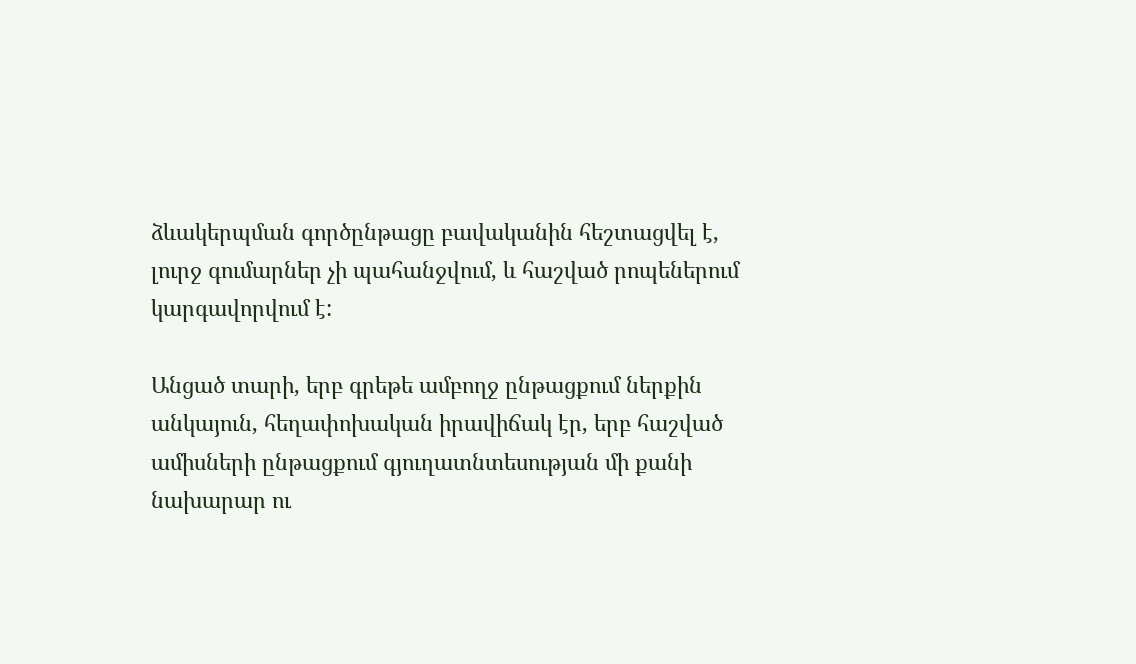ձևակերպման գործընթացը բավականին հեշտացվել է, լուրջ գումարներ չի պահանջվում, և հաշված րոպեներում կարգավորվում է:

Անցած տարի, երբ գրեթե ամբողջ ընթացքում ներքին անկայուն, հեղափոխական իրավիճակ էր, երբ հաշված ամիսների ընթացքում գյուղատնտեսության մի քանի նախարար ու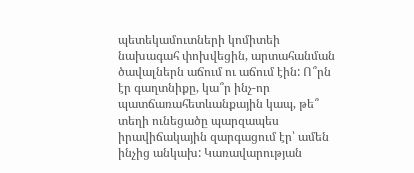պետեկամուտների կոմիտեի նախագահ փոխվեցին, արտահանման ծավալներն աճում ու աճում էին: Ո՞րն էր գաղտնիքը, կա՞ր ինչ-որ պատճառահետևանքային կապ, թե՞ տեղի ունեցածը պարզապես իրավիճակային զարգացում էր՝ ամեն ինչից անկախ: Կառավարության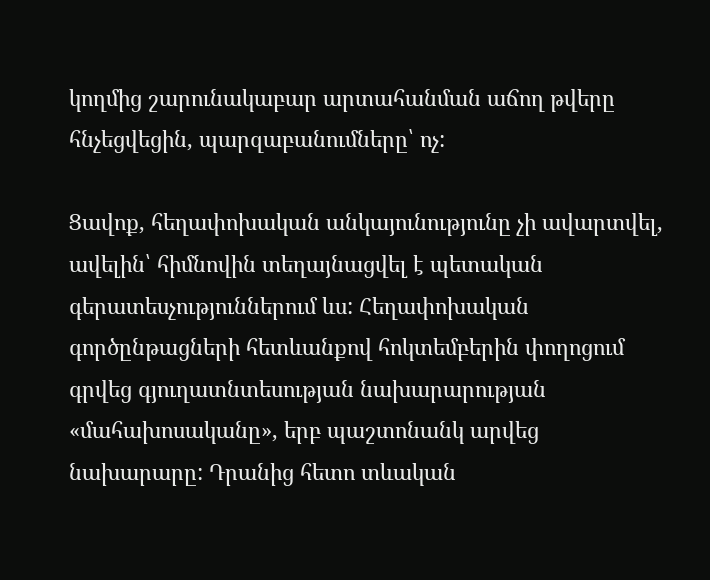կողմից շարունակաբար արտահանման աճող թվերը հնչեցվեցին, պարզաբանումները՝ ոչ:

Ցավոք, հեղափոխական անկայունությունը չի ավարտվել, ավելին՝ հիմնովին տեղայնացվել է պետական գերատեսչություններում ևս: Հեղափոխական գործընթացների հետևանքով հոկտեմբերին փողոցում գրվեց գյուղատնտեսության նախարարության «մահախոսականը», երբ պաշտոնանկ արվեց նախարարը: Դրանից հետո տևական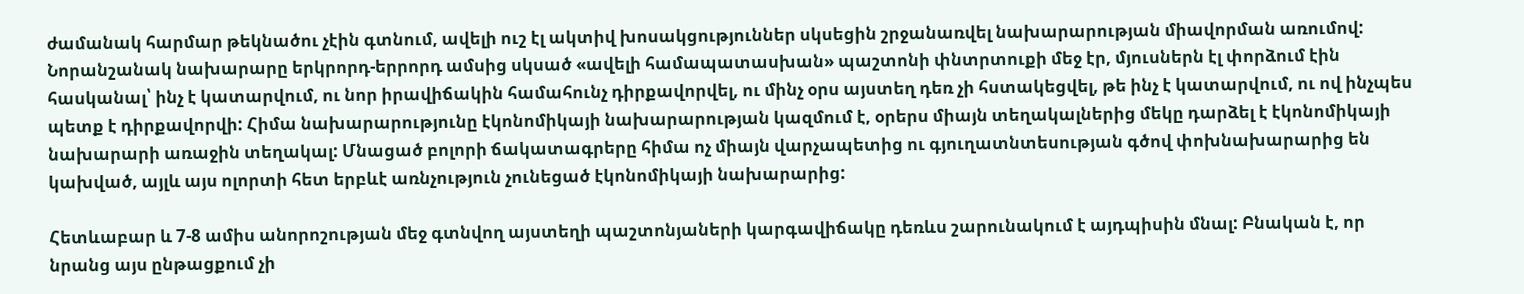ժամանակ հարմար թեկնածու չէին գտնում, ավելի ուշ էլ ակտիվ խոսակցություններ սկսեցին շրջանառվել նախարարության միավորման առումով: Նորանշանակ նախարարը երկրորդ-երրորդ ամսից սկսած «ավելի համապատասխան» պաշտոնի փնտրտուքի մեջ էր, մյուսներն էլ փորձում էին հասկանալ՝ ինչ է կատարվում, ու նոր իրավիճակին համահունչ դիրքավորվել, ու մինչ օրս այստեղ դեռ չի հստակեցվել, թե ինչ է կատարվում, ու ով ինչպես պետք է դիրքավորվի: Հիմա նախարարությունը էկոնոմիկայի նախարարության կազմում է, օրերս միայն տեղակալներից մեկը դարձել է էկոնոմիկայի նախարարի առաջին տեղակալ: Մնացած բոլորի ճակատագրերը հիմա ոչ միայն վարչապետից ու գյուղատնտեսության գծով փոխնախարարից են կախված, այլև այս ոլորտի հետ երբևէ առնչություն չունեցած էկոնոմիկայի նախարարից:

Հետևաբար և 7-8 ամիս անորոշության մեջ գտնվող այստեղի պաշտոնյաների կարգավիճակը դեռևս շարունակում է այդպիսին մնալ: Բնական է, որ նրանց այս ընթացքում չի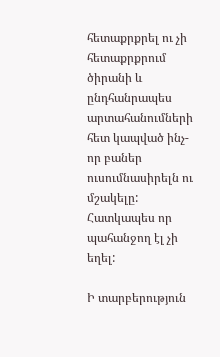հետաքրքրել ու չի հետաքրքրում ծիրանի և ընդհանրապես արտահանումների հետ կապված ինչ-որ բաներ ուսումնասիրելն ու մշակելը: Հատկապես որ պահանջող էլ չի եղել:

Ի տարբերություն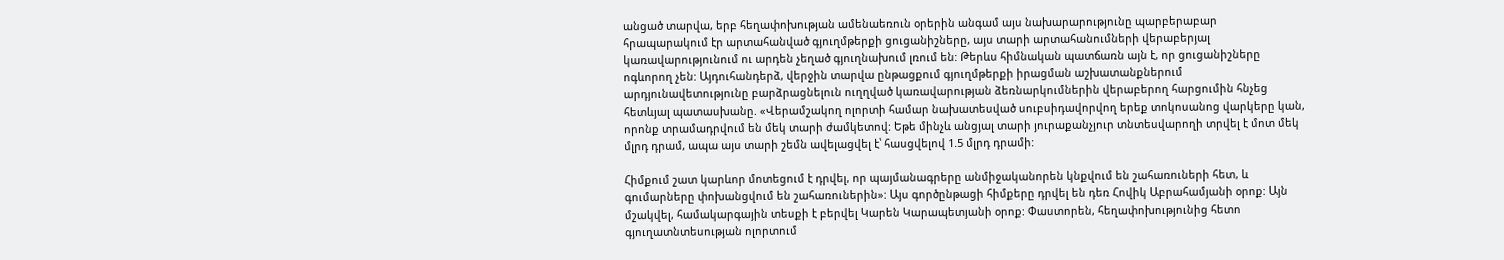անցած տարվա, երբ հեղափոխության ամենաեռուն օրերին անգամ այս նախարարությունը պարբերաբար հրապարակում էր արտահանված գյուղմթերքի ցուցանիշները, այս տարի արտահանումների վերաբերյալ կառավարությունում ու արդեն չեղած գյուղնախում լռում են: Թերևս հիմնական պատճառն այն է, որ ցուցանիշները ոգևորող չեն: Այդուհանդերձ, վերջին տարվա ընթացքում գյուղմթերքի իրացման աշխատանքներում արդյունավետությունը բարձրացնելուն ուղղված կառավարության ձեռնարկումներին վերաբերող հարցումին հնչեց հետևյալ պատասխանը. «Վերամշակող ոլորտի համար նախատեսված սուբսիդավորվող երեք տոկոսանոց վարկերը կան, որոնք տրամադրվում են մեկ տարի ժամկետով: Եթե մինչև անցյալ տարի յուրաքանչյուր տնտեսվարողի տրվել է մոտ մեկ մլրդ դրամ, ապա այս տարի շեմն ավելացվել է՝ հասցվելով 1.5 մլրդ դրամի:

Հիմքում շատ կարևոր մոտեցում է դրվել, որ պայմանագրերը անմիջականորեն կնքվում են շահառուների հետ, և գումարները փոխանցվում են շահառուներին»: Այս գործընթացի հիմքերը դրվել են դեռ Հովիկ Աբրահամյանի օրոք: Այն մշակվել, համակարգային տեսքի է բերվել Կարեն Կարապետյանի օրոք: Փաստորեն, հեղափոխությունից հետո գյուղատնտեսության ոլորտում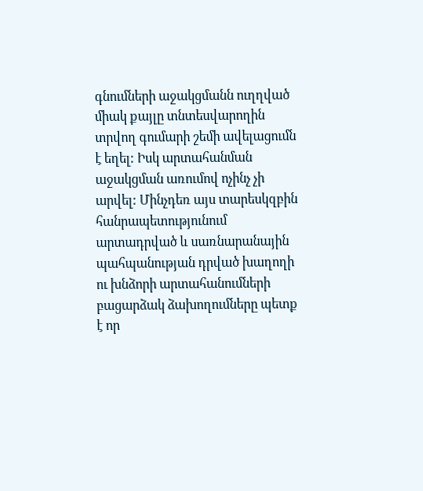գնումների աջակցմանն ուղղված միակ քայլը տնտեսվարողին տրվող գումարի շեմի ավելացումն է եղել: Իսկ արտահանման աջակցման առումով ոչինչ չի արվել: Մինչդեռ այս տարեսկզբին հանրապետությունում արտադրված և սառնարանային պահպանության դրված խաղողի ու խնձորի արտահանումների բացարձակ ձախողումները պետք է որ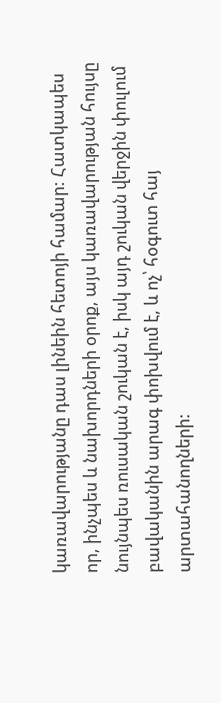կառավարությանը դաս լինեին հետոյի համար: Հատկապես որ, ինչպես և նախորդների օրոք, այս կառավարության հույսը նույնպես ռուսական շուկան է, իսկ այդ շուկան վերջին փուլում բավականին արագ փոխվում է, և ոչ՝ հօգուտ հայ արտահանողների: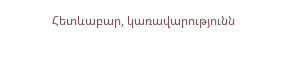Հետևաբար, կառավարությունն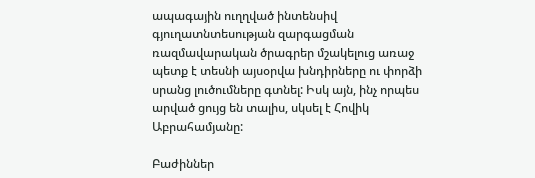ապագային ուղղված ինտենսիվ գյուղատնտեսության զարգացման ռազմավարական ծրագրեր մշակելուց առաջ պետք է տեսնի այսօրվա խնդիրները ու փորձի սրանց լուծումները գտնել: Իսկ այն, ինչ որպես արված ցույց են տալիս, սկսել է Հովիկ Աբրահամյանը:

Բաժիններ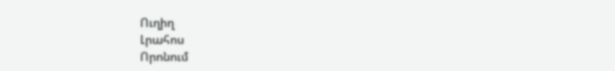Ուղիղ
Լրահոս
Որոնում